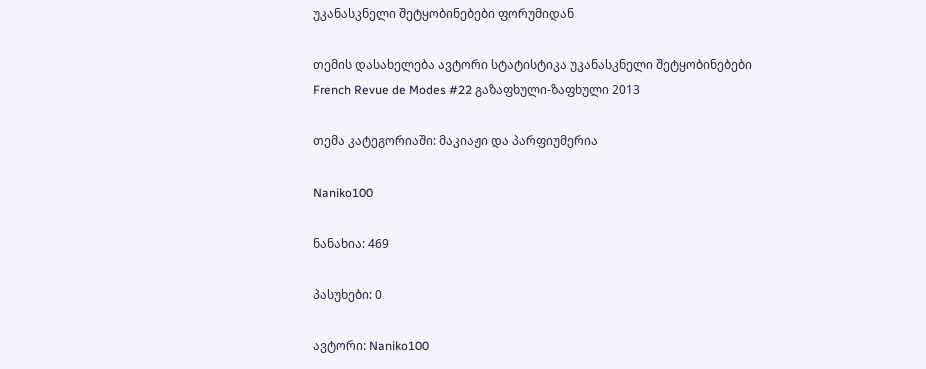უკანასკნელი შეტყობინებები ფორუმიდან

თემის დასახელება ავტორი სტატისტიკა უკანასკნელი შეტყობინებები
French Revue de Modes #22 გაზაფხული-ზაფხული 2013

თემა კატეგორიაში: მაკიაჟი და პარფიუმერია

Naniko100

ნანახია: 469

პასუხები: 0

ავტორი: Naniko100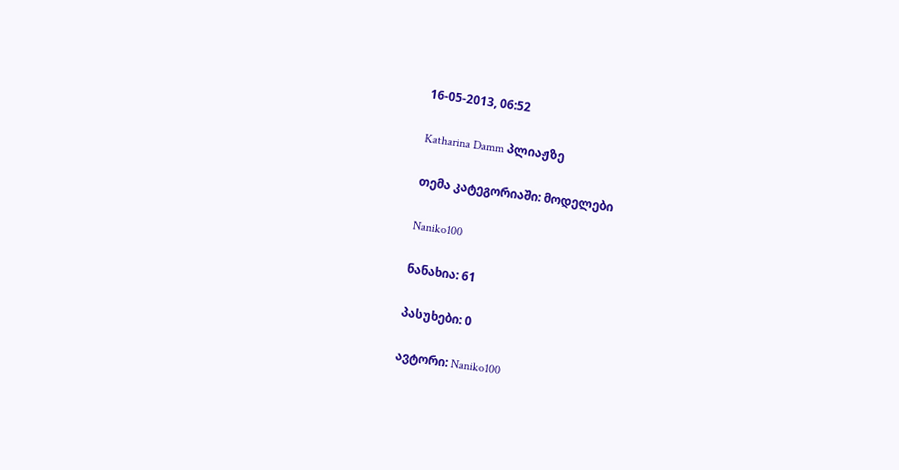16-05-2013, 06:52

Katharina Damm პლიაჟზე

თემა კატეგორიაში: მოდელები

Naniko100

ნანახია: 61

პასუხები: 0

ავტორი: Naniko100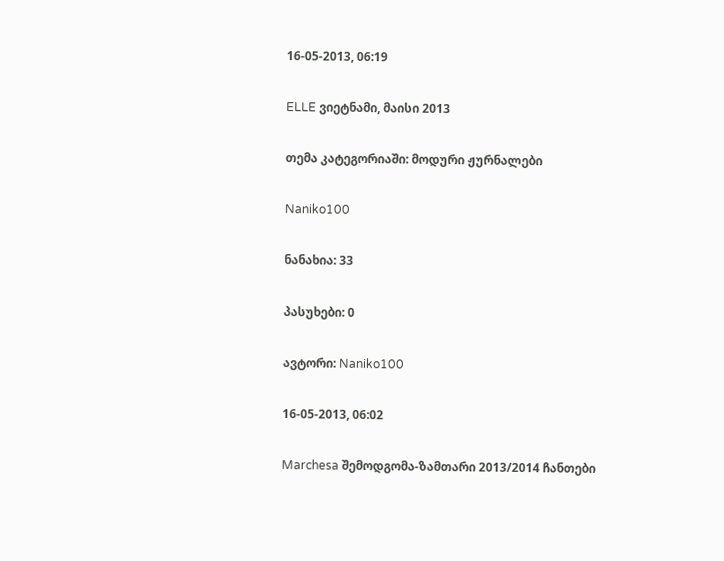16-05-2013, 06:19

ELLE ვიეტნამი, მაისი 2013

თემა კატეგორიაში: მოდური ჟურნალები

Naniko100

ნანახია: 33

პასუხები: 0

ავტორი: Naniko100

16-05-2013, 06:02

Marchesa შემოდგომა-ზამთარი 2013/2014 ჩანთები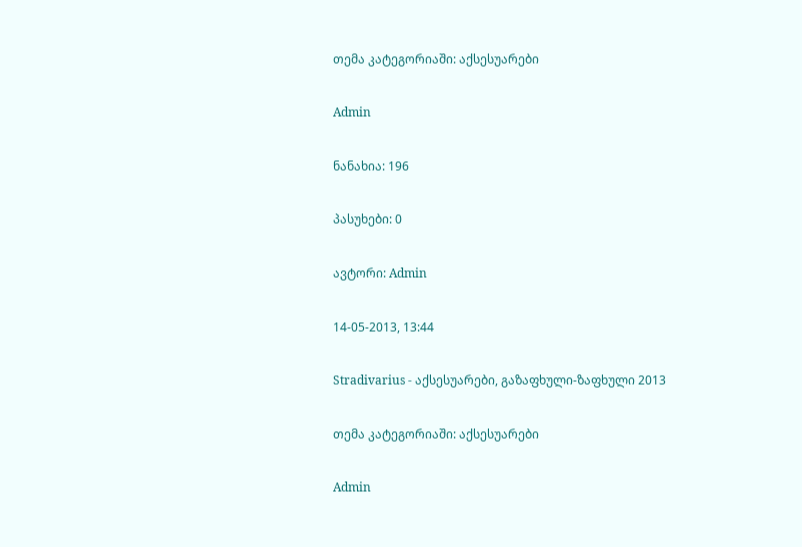თემა კატეგორიაში: აქსესუარები

Admin

ნანახია: 196

პასუხები: 0

ავტორი: Admin

14-05-2013, 13:44

Stradivarius - აქსესუარები, გაზაფხული-ზაფხული 2013

თემა კატეგორიაში: აქსესუარები

Admin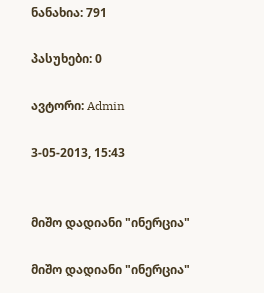ნანახია: 791

პასუხები: 0

ავტორი: Admin

3-05-2013, 15:43


მიშო დადიანი "ინერცია"

მიშო დადიანი "ინერცია"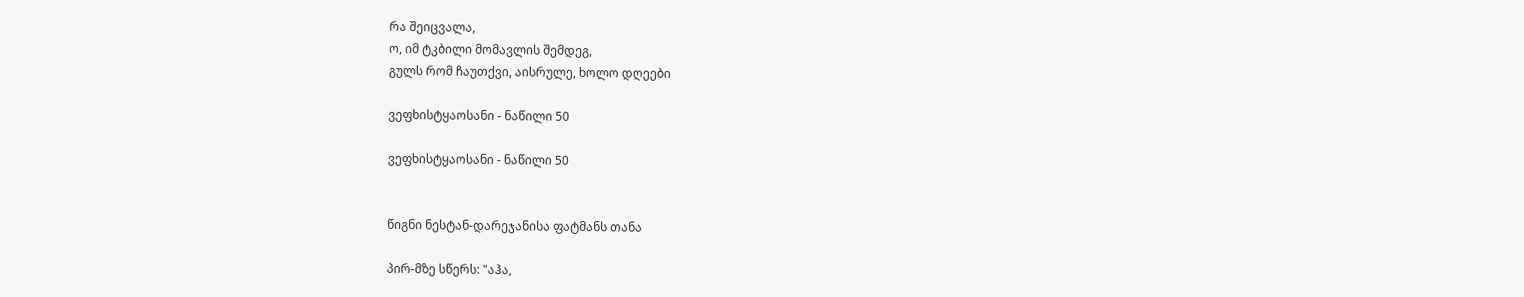რა შეიცვალა,
ო, იმ ტკბილი მომავლის შემდეგ,
გულს რომ ჩაუთქვი, აისრულე, ხოლო დღეები

ვეფხისტყაოსანი - ნაწილი 50

ვეფხისტყაოსანი - ნაწილი 50


წიგნი ნესტან-დარეჯანისა ფატმანს თანა

პირ-მზე სწერს: "აჰა,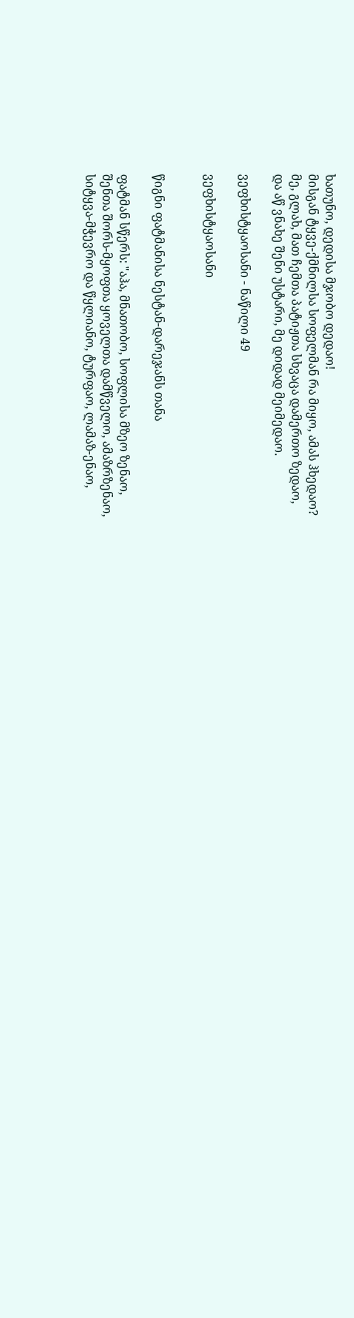ხათუნო, დედისა მჯობო დედაო!
მისგან ტყვე-ქმნილსა სოფელმან რა მიყო, ამას ჰხედაო?
მე, გლახ, მათ ჩემთა პატიჟთა სხვაცა დამერთო ზედაო,
და აწ ვნახე შენი უსტარი, მე დიდად მეიმედაო.

ვეფხისტყაოსანი - ნაწილი 49

ვეფხისტყაოსანი


წიგნი ფატმანისა ნესტან-დარეჯანს თანა

ფატმან სწერს: "აჰა, მნათობო, სოფლისა მზეო ზენაო,
შენთა შორს-მყოფთა ყოველთა დამწველო, ამაზრზენაო,
სიტყვა-მჭევრო და წყლიანო, ტურფაო, ლამაზ-ენაო,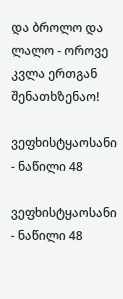და ბროლო და ლალო - ოროვე კვლა ერთგან შენათხზენაო!

ვეფხისტყაოსანი - ნაწილი 48

ვეფხისტყაოსანი - ნაწილი 48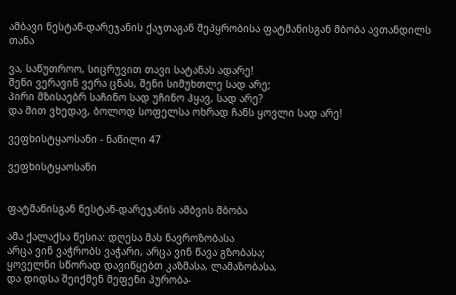ამბავი ნესტან-დარეჯანის ქაჯთაგან შეპყრობისა ფატმანისგან მბობა ავთანდილს თანა

ვა, საწუთროო, სიცრუვით თავი სატანას ადარე!
შენი ვერავინ ვერა ცნას, შენი სიმუხთლე სად არე;
პირი მზისაებრ საჩინო სად უჩინო ჰყავ, სად არე?
და მით ვხედავ, ბოლოდ სოფელსა ოხრად ჩანს ყოვლი სად არე!

ვეფხისტყაოსანი - ნაწილი 47

ვეფხისტყაოსანი


ფატმანისგან ნესტან-დარეჯანის ამბვის მბობა

ამა ქალაქსა წესია: დღესა მას ნავროზობასა
არცა ვინ ვაჭრობს ვაჭარი, არცა ვინ წავა გზობასა;
ყოველნი სწორად დავიწყებთ კაზმასა, ლამაზობასა,
და დიდსა შეიქმენ მეფენი პურობა-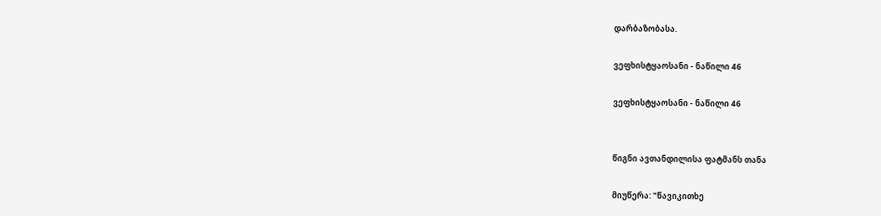დარბაზობასა.

ვეფხისტყაოსანი - ნაწილი 46

ვეფხისტყაოსანი - ნაწილი 46


წიგნი ავთანდილისა ფატმანს თანა

მიუწერა: "წავიკითხე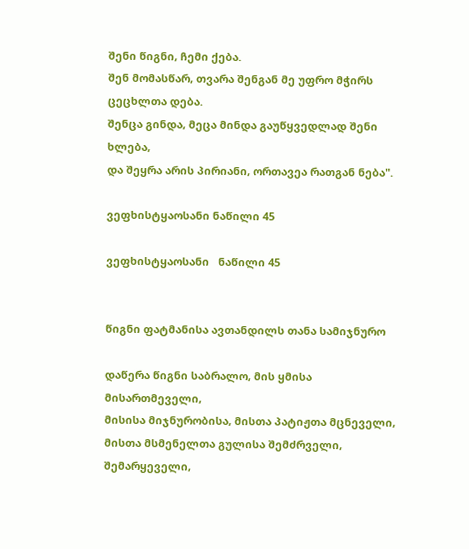შენი წიგნი, ჩემი ქება.
შენ მომასწარ, თვარა შენგან მე უფრო მჭირს ცეცხლთა დება.
შენცა გინდა, მეცა მინდა გაუწყვედლად შენი ხლება,
და შეყრა არის პირიანი, ორთავეა რათგან ნება".

ვეფხისტყაოსანი ნაწილი 45

ვეფხისტყაოსანი   ნაწილი 45


წიგნი ფატმანისა ავთანდილს თანა სამიჯნურო

დაწერა წიგნი საბრალო, მის ყმისა მისართმეველი,
მისისა მიჯნურობისა, მისთა პატიჟთა მცნეველი,
მისთა მსმენელთა გულისა შემძრველი, შემარყეველი,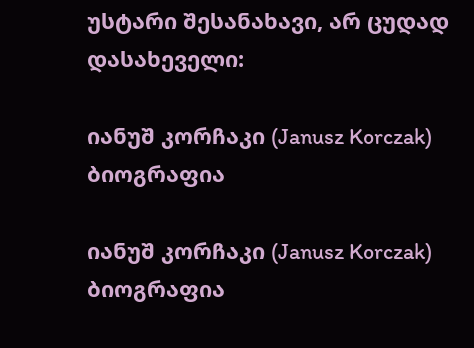უსტარი შესანახავი, არ ცუდად დასახეველი:

იანუშ კორჩაკი (Janusz Korczak) ბიოგრაფია

იანუშ კორჩაკი (Janusz Korczak) ბიოგრაფია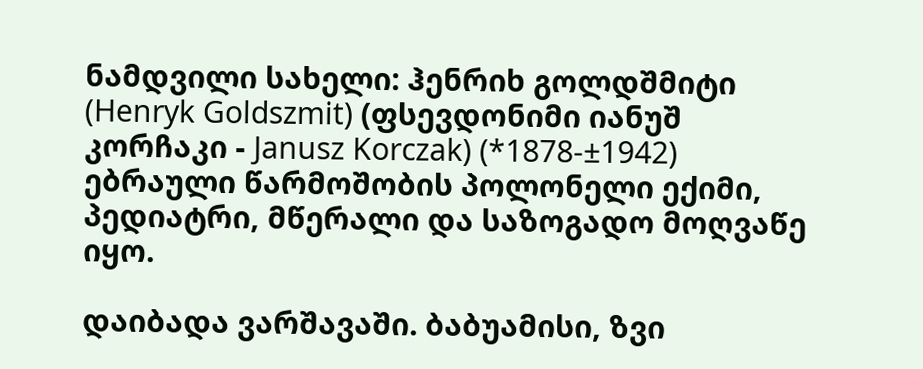ნამდვილი სახელი: ჰენრიხ გოლდშმიტი (Henryk Goldszmit) (ფსევდონიმი იანუშ კორჩაკი - Janusz Korczak) (*1878-±1942) ებრაული წარმოშობის პოლონელი ექიმი, პედიატრი, მწერალი და საზოგადო მოღვაწე იყო.

დაიბადა ვარშავაში. ბაბუამისი, ზვი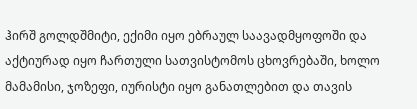ჰირშ გოლდშმიტი, ექიმი იყო ებრაულ საავადმყოფოში და აქტიურად იყო ჩართული სათვისტომოს ცხოვრებაში, ხოლო მამამისი, ჯოზეფი, იურისტი იყო განათლებით და თავის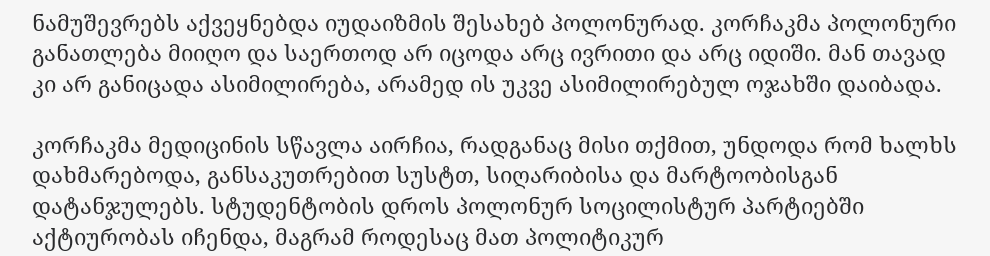ნამუშევრებს აქვეყნებდა იუდაიზმის შესახებ პოლონურად. კორჩაკმა პოლონური განათლება მიიღო და საერთოდ არ იცოდა არც ივრითი და არც იდიში. მან თავად კი არ განიცადა ასიმილირება, არამედ ის უკვე ასიმილირებულ ოჯახში დაიბადა.

კორჩაკმა მედიცინის სწავლა აირჩია, რადგანაც მისი თქმით, უნდოდა რომ ხალხს დახმარებოდა, განსაკუთრებით სუსტთ, სიღარიბისა და მარტოობისგან დატანჯულებს. სტუდენტობის დროს პოლონურ სოცილისტურ პარტიებში აქტიურობას იჩენდა, მაგრამ როდესაც მათ პოლიტიკურ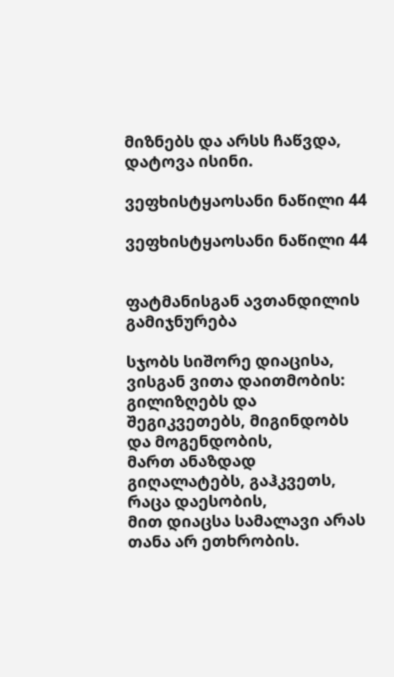მიზნებს და არსს ჩაწვდა, დატოვა ისინი.

ვეფხისტყაოსანი ნაწილი 44

ვეფხისტყაოსანი ნაწილი 44


ფატმანისგან ავთანდილის გამიჯნურება

სჯობს სიშორე დიაცისა, ვისგან ვითა დაითმობის:
გილიზღებს და შეგიკვეთებს, მიგინდობს და მოგენდობის,
მართ ანაზდად გიღალატებს, გაჰკვეთს, რაცა დაესობის,
მით დიაცსა სამალავი არას თანა არ ეთხრობის.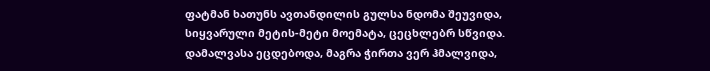ფატმან ხათუნს ავთანდილის გულსა ნდომა შეუვიდა,
სიყვარული მეტის-მეტი მოემატა, ცეცხლებრ სწვიდა.
დამალვასა ეცდებოდა, მაგრა ჭირთა ვერ ჰმალვიდა,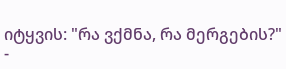იტყვის: "რა ვქმნა, რა მერგების?" -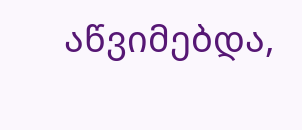აწვიმებდა,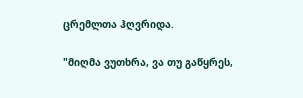ცრემლთა ჰღვრიდა.

"მიღმა ვუთხრა, ვა თუ გაწყრეს,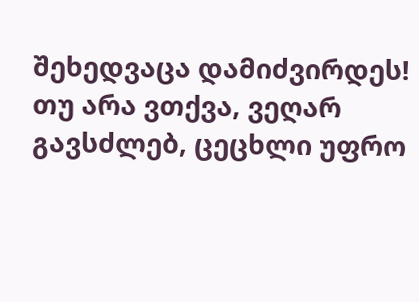შეხედვაცა დამიძვირდეს!
თუ არა ვთქვა, ვეღარ გავსძლებ, ცეცხლი უფრო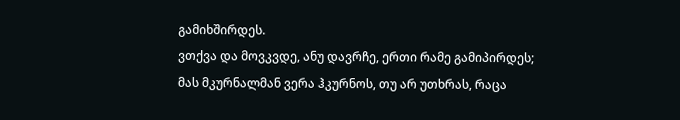გამიხშირდეს.
ვთქვა და მოვკვდე, ანუ დავრჩე, ერთი რამე გამიპირდეს;
მას მკურნალმან ვერა ჰკურნოს, თუ არ უთხრას, რაცა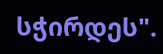სჭირდეს".